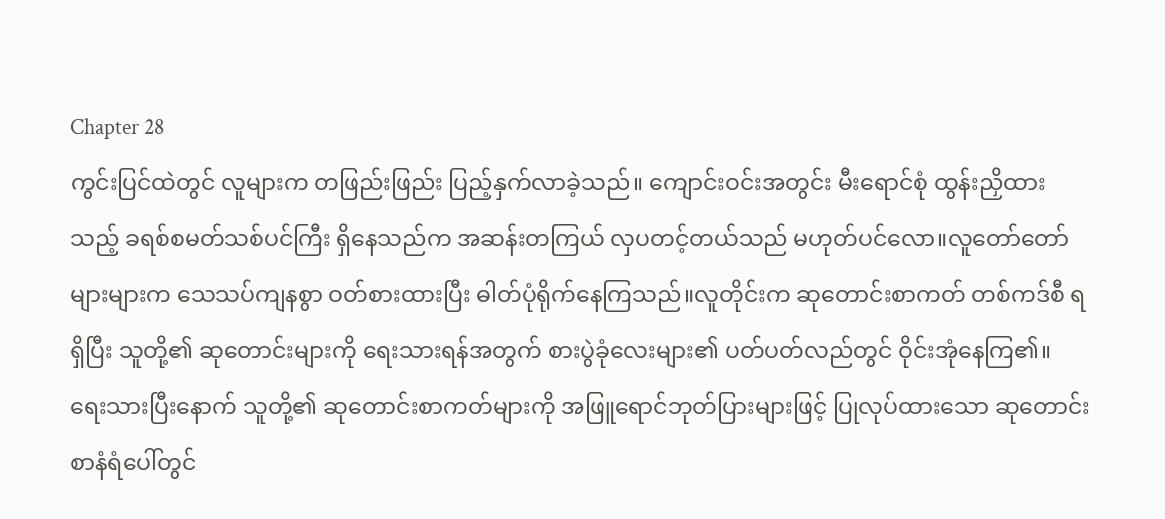Chapter 28
ကွင်းပြင်ထဲတွင် လူများက တဖြည်းဖြည်း ပြည့်နှက်လာခဲ့သည်။ ကျောင်းဝင်းအတွင်း မီးရောင်စုံ ထွန်းညှိထားသည့် ခရစ်စမတ်သစ်ပင်ကြီး ရှိနေသည်က အဆန်းတကြယ် လှပတင့်တယ်သည် မဟုတ်ပင်လော။လူတော်တော်များများက သေသပ်ကျနစွာ ဝတ်စားထားပြီး ဓါတ်ပုံရိုက်နေကြသည်။လူတိုင်းက ဆုတောင်းစာကတ် တစ်ကဒ်စီ ရရှိပြီး သူတို့၏ ဆုတောင်းများကို ရေးသားရန်အတွက် စားပွဲခုံလေးများ၏ ပတ်ပတ်လည်တွင် ဝိုင်းအုံနေကြ၏။
ရေးသားပြီးနောက် သူတို့၏ ဆုတောင်းစာကတ်များကို အဖြူရောင်ဘုတ်ပြားများဖြင့် ပြုလုပ်ထားသော ဆုတောင်းစာနံရံပေါ်တွင်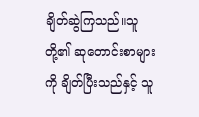ချိတ်ဆွဲကြသည်။သူတို့၏ ဆုတောင်းစာများကို ချိတ်ပြီးသည်နှင့် သူ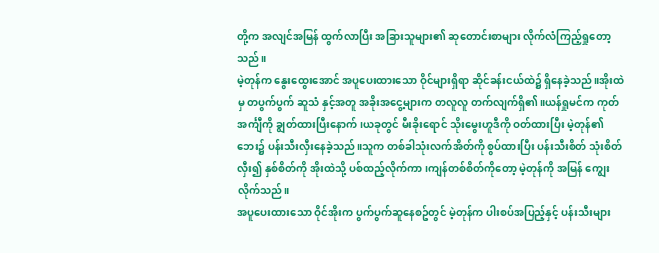တို့က အလျင်အမြန် ထွက်လာပြီး အခြားသူများ၏ ဆုတောင်းစာများ လိုက်လံကြည့်ရှုတော့သည်။
မဲ့တုန်က နွေးထွေးအောင် အပူပေးထားသော ဝိုင်များရှိရာ ဆိုင်ခန်းငယ်ထဲ၌ ရှိနေခဲ့သည်။အိုးထဲမှ တပွက်ပွက် ဆူသံ နှင့်အတူ အခိုးအငွေ့များက တလူလူ တက်လျက်ရှိ၏။ယန်ရှုမင်က ကုတ်အင်္ကျီကို ချွတ်ထားပြီးနောက်၊ယခုတွင် မီးခိုးရောင် သိုးမွေးဟူဒီကို ဝတ်ထားပြီး မဲ့တုန်၏ ဘေး၌ ပန်းသီးလှီးနေခဲ့သည်။သူက တစ်ခါသုံးလက်အိတ်ကို စွပ်ထားပြီး ပန်းသီးစိတ် သုံးစိတ် လှီး၍ နှစ်စိတ်ကို အိုးထဲသို့ ပစ်ထည့်လိုက်ကာ၊ကျန်တစ်စိတ်ကိုတော့ မဲ့တုန်ကို အမြန် ကျွေးလိုက်သည်။
အပူပေးထားသော ဝိုင်အိုးက ပွက်ပွက်ဆူနေစဥ်တွင် မဲ့တုန်က ပါးစပ်အပြည့်နှင့် ပန်းသီးများ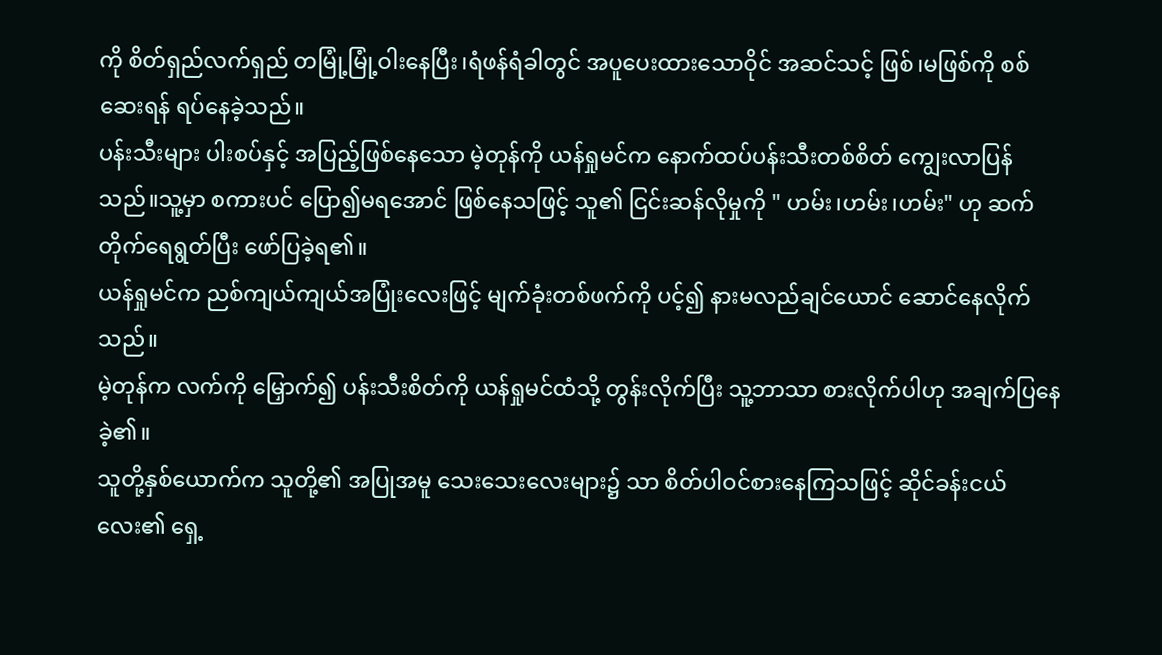ကို စိတ်ရှည်လက်ရှည် တမြုံ့မြုံ့ဝါးနေပြီး၊ရံဖန်ရံခါတွင် အပူပေးထားသောဝိုင် အဆင်သင့် ဖြစ်၊မဖြစ်ကို စစ်ဆေးရန် ရပ်နေခဲ့သည်။
ပန်းသီးများ ပါးစပ်နှင့် အပြည့်ဖြစ်နေသော မဲ့တုန်ကို ယန်ရှုမင်က နောက်ထပ်ပန်းသီးတစ်စိတ် ကျွေးလာပြန်သည်။သူ့မှာ စကားပင် ပြော၍မရအောင် ဖြစ်နေသဖြင့် သူ၏ ငြင်းဆန်လိုမှုကို " ဟမ်း၊ဟမ်း၊ဟမ်း" ဟု ဆက်တိုက်ရေရွတ်ပြီး ဖော်ပြခဲ့ရ၏။
ယန်ရှုမင်က ညစ်ကျယ်ကျယ်အပြုံးလေးဖြင့် မျက်ခုံးတစ်ဖက်ကို ပင့်၍ နားမလည်ချင်ယောင် ဆောင်နေလိုက်သည်။
မဲ့တုန်က လက်ကို မြှောက်၍ ပန်းသီးစိတ်ကို ယန်ရှုမင်ထံသို့ တွန်းလိုက်ပြီး သူ့ဘာသာ စားလိုက်ပါဟု အချက်ပြနေခဲ့၏။
သူတို့နှစ်ယောက်က သူတို့၏ အပြုအမူ သေးသေးလေးများ၌ သာ စိတ်ပါဝင်စားနေကြသဖြင့် ဆိုင်ခန်းငယ်လေး၏ ရှေ့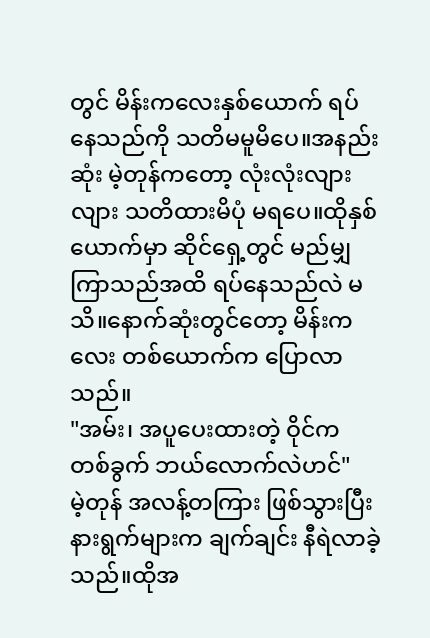တွင် မိန်းကလေးနှစ်ယောက် ရပ်နေသည်ကို သတိမမူမိပေ။အနည်းဆုံး မဲ့တုန်ကတော့ လုံးလုံးလျားလျား သတိထားမိပုံ မရပေ။ထိုနှစ်ယောက်မှာ ဆိုင်ရှေ့တွင် မည်မျှကြာသည်အထိ ရပ်နေသည်လဲ မသိ။နောက်ဆုံးတွင်တော့ မိန်းကလေး တစ်ယောက်က ပြောလာသည်။
"အမ်း၊ အပူပေးထားတဲ့ ဝိုင်က တစ်ခွက် ဘယ်လောက်လဲဟင်"
မဲ့တုန် အလန့်တကြား ဖြစ်သွားပြီး နားရွက်များက ချက်ချင်း နီရဲလာခဲ့သည်။ထိုအ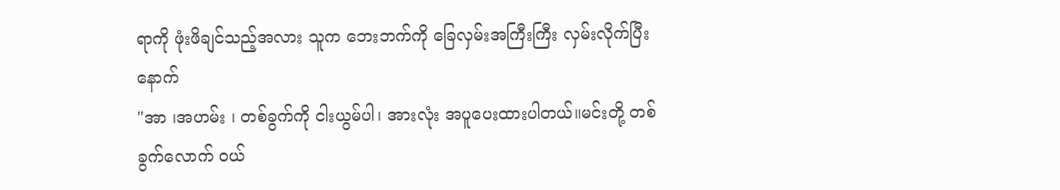ရာကို ဖုံးဖိချင်သည့်အလား သူက ဘေးဘက်ကို ခြေလှမ်းအကြီးကြီး လှမ်းလိုက်ပြီးနောက်
"အာ ၊အဟမ်း ၊ တစ်ခွက်ကို ငါးယွမ်ပါ၊ အားလုံး အပူပေးထားပါတယ်။မင်းတို့ တစ်ခွက်လောက် ဝယ်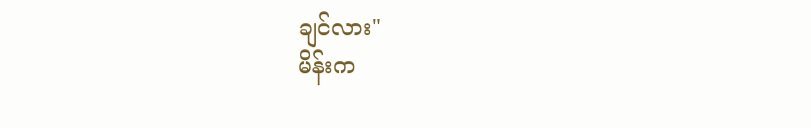ချင်လား"
မိန်းက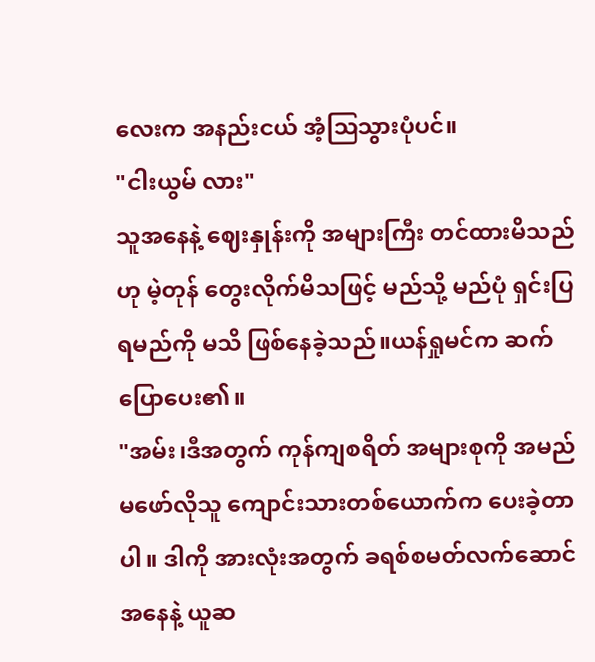လေးက အနည်းငယ် အံ့ဩသွားပုံပင်။
"ငါးယွမ် လား"
သူအနေနဲ့ ဈေးနှုန်းကို အများကြီး တင်ထားမိသည်ဟု မဲ့တုန် တွေးလိုက်မိသဖြင့် မည်သို့ မည်ပုံ ရှင်းပြရမည်ကို မသိ ဖြစ်နေခဲ့သည်။ယန်ရှုမင်က ဆက်ပြောပေး၏။
"အမ်း၊ဒီအတွက် ကုန်ကျစရိတ် အများစုကို အမည်မဖော်လိုသူ ကျောင်းသားတစ်ယောက်က ပေးခဲ့တာပါ။ ဒါကို အားလုံးအတွက် ခရစ်စမတ်လက်ဆောင်အနေနဲ့ ယူဆ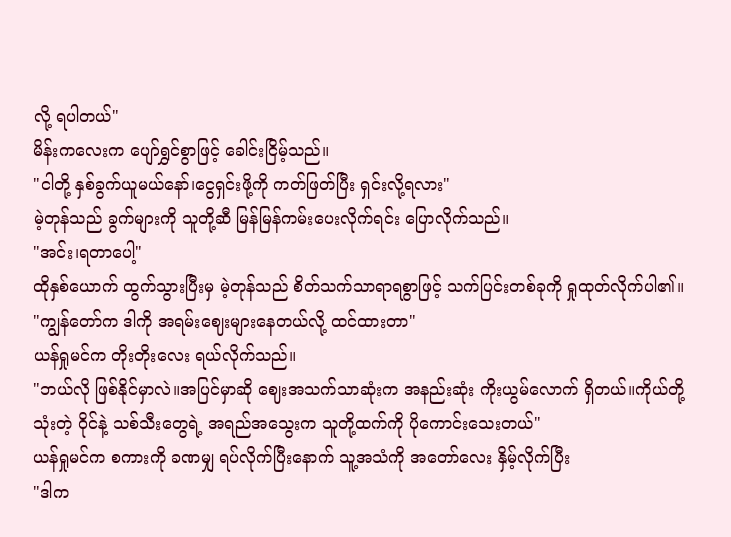လို့ ရပါတယ်"
မိန်းကလေးက ပျော်ရွှင်စွာဖြင့် ခေါင်းငြိမ့်သည်။
"ငါတို့ နှစ်ခွက်ယူမယ်နော်၊ငွေရှင်းဖို့ကို ကတ်ဖြတ်ပြီး ရှင်းလို့ရလား"
မဲ့တုန်သည် ခွက်များကို သူတို့ဆီ မြန်မြန်ကမ်းပေးလိုက်ရင်း ပြောလိုက်သည်။
"အင်း၊ရတာပေါ့"
ထိုနှစ်ယောက် ထွက်သွားပြီးမှ မဲ့တုန်သည် စိတ်သက်သာရာရစွာဖြင့် သက်ပြင်းတစ်ခုကို ရှုထုတ်လိုက်ပါ၏။
"ကျွန်တော်က ဒါကို အရမ်းဈေးများနေတယ်လို့ ထင်ထားတာ"
ယန်ရှုမင်က တိုးတိုးလေး ရယ်လိုက်သည်။
"ဘယ်လို ဖြစ်နိုင်မှာလဲ။အပြင်မှာဆို ဈေးအသက်သာဆုံးက အနည်းဆုံး ကိုးယွမ်လောက် ရှိတယ်။ကိုယ်တို့ သုံးတဲ့ ဝိုင်နဲ့ သစ်သီးတွေရဲ့ အရည်အသွေးက သူတို့ထက်ကို ပိုကောင်းသေးတယ်"
ယန်ရှုမင်က စကားကို ခဏမျှ ရပ်လိုက်ပြီးနောက် သူ့အသံကို အတော်လေး နှိမ့်လိုက်ပြီး
"ဒါက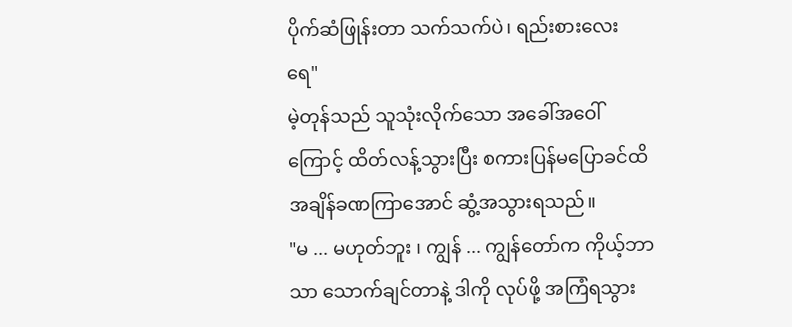ပိုက်ဆံဖြုန်းတာ သက်သက်ပဲ၊ ရည်းစားလေး ရေ"
မဲ့တုန်သည် သူသုံးလိုက်သော အခေါ်အဝေါ်ကြောင့် ထိတ်လန့်သွားပြီး စကားပြန်မပြောခင်ထိ အချိန်ခဏကြာအောင် ဆွံ့အသွားရသည်။
"မ ... မဟုတ်ဘူး ၊ ကျွန် ... ကျွန်တော်က ကိုယ့်ဘာသာ သောက်ချင်တာနဲ့ ဒါကို လုပ်ဖို့ အကြံရသွား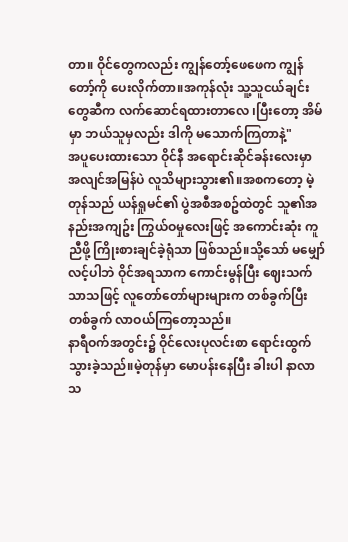တာ။ ဝိုင်တွေကလည်း ကျွန်တော့်ဖေဖေက ကျွန်တော့်ကို ပေးလိုက်တာ။အကုန်လုံး သူ့သူငယ်ချင်းတွေဆီက လက်ဆောင်ရထားတာလေ ၊ပြီးတော့ အိမ်မှာ ဘယ်သူမှလည်း ဒါကို မသောက်ကြတာနဲ့"
အပူပေးထားသော ဝိုင်နီ အရောင်းဆိုင်ခန်းလေးမှာ အလျင်အမြန်ပဲ လူသိများသွား၏။အစကတော့ မဲ့တုန်သည် ယန်ရှုမင်၏ ပွဲအစီအစဥ်ထဲတွင် သူ၏အနည်းအကျဥ်း ကြွယ်ဝမှုလေးဖြင့် အကောင်းဆုံး ကူညီဖို့ ကြိုးစားချင်ခဲ့ရုံသာ ဖြစ်သည်။သို့သော် မမျှော်လင့်ပါဘဲ ဝိုင်အရသာက ကောင်းမွန်ပြီး ဈေးသက်သာသဖြင့် လူတော်တော်များများက တစ်ခွက်ပြီး တစ်ခွက် လာဝယ်ကြတော့သည်။
နာရီဝက်အတွင်း၌ ဝိုင်လေးပုလင်းစာ ရောင်းထွက်သွားခဲ့သည်။မဲ့တုန်မှာ မောပန်းနေပြီး ခါးပါ နာလာသ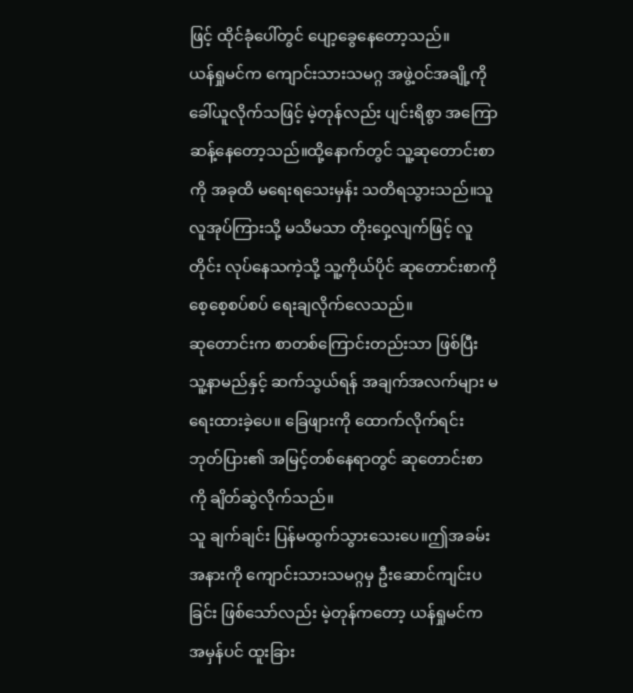ဖြင့် ထိုင်ခုံပေါ်တွင် ပျော့ခွေနေတော့သည်။
ယန်ရှုမင်က ကျောင်းသားသမဂ္ဂ အဖွဲ့ဝင်အချို့ကို ခေါ်ယူလိုက်သဖြင့် မဲ့တုန်လည်း ပျင်းရိစွာ အကြောဆန့်နေတော့သည်။ထို့နောက်တွင် သူ့ဆုတောင်းစာကို အခုထိ မရေးရသေးမှန်း သတိရသွားသည်။သူ လူအုပ်ကြားသို့ မသိမသာ တိုးဝှေ့လျက်ဖြင့် လူတိုင်း လုပ်နေသကဲ့သို့ သူ့ကိုယ်ပိုင် ဆုတောင်းစာကို စေ့စေ့စပ်စပ် ရေးချလိုက်လေသည်။
ဆုတောင်းက စာတစ်ကြောင်းတည်းသာ ဖြစ်ပြီး သူ့နာမည်နှင့် ဆက်သွယ်ရန် အချက်အလက်များ မရေးထားခဲ့ပေ။ ခြေဖျားကို ထောက်လိုက်ရင်း ဘုတ်ပြား၏ အမြင့်တစ်နေရာတွင် ဆုတောင်းစာကို ချိတ်ဆွဲလိုက်သည်။
သူ ချက်ချင်း ပြန်မထွက်သွားသေးပေ။ဤအခမ်းအနားကို ကျောင်းသားသမဂ္ဂမှ ဦးဆောင်ကျင်းပခြင်း ဖြစ်သော်လည်း မဲ့တုန်ကတော့ ယန်ရှုမင်က အမှန်ပင် ထူးခြား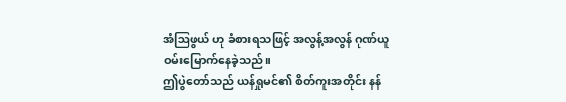အံဩဖွယ် ဟု ခံစားရသဖြင့် အလွန့်အလွန် ဂုဏ်ယူဝမ်းမြောက်နေခဲ့သည်။
ဤပွဲတော်သည် ယန်ရှုမင်၏ စိတ်ကူးအတိုင်း နန်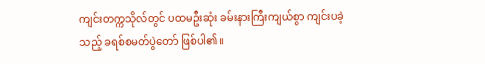ကျင်းတက္ကသိုလ်တွင် ပထမဦးဆုံး ခမ်းနားကြီးကျယ်စွာ ကျင်းပခဲ့သည့် ခရစ်စမတ်ပွဲတော် ဖြစ်ပါ၏။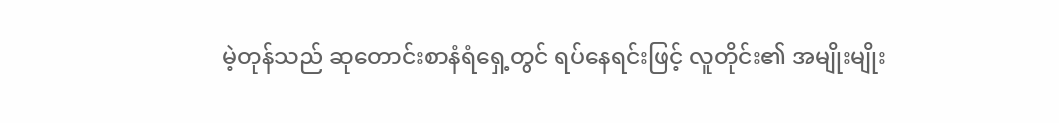မဲ့တုန်သည် ဆုတောင်းစာနံရံရှေ့တွင် ရပ်နေရင်းဖြင့် လူတိုင်း၏ အမျိုးမျိုး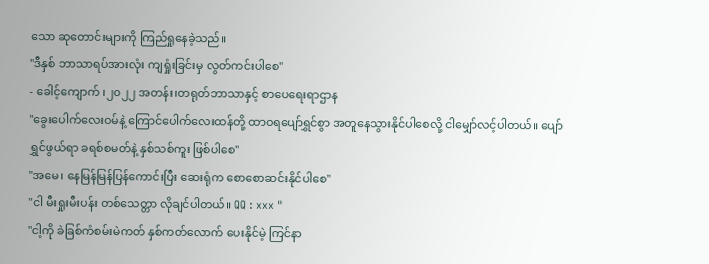သော ဆုတောင်းများကို ကြည်ရှုနေခဲ့သည်။
"ဒီနှစ် ဘာသာရပ်အားလုံး ကျရှုံးခြင်းမှ လွတ်ကင်းပါစေ"
- ခေါင့်ကျောက် ၊၂၀၂၂ အတန်း၊တရုတ်ဘာသာနှင့် စာပေရေးရာဌာန
"ခွေးပေါက်လေးဝမ်နဲ့ ကြောင်ပေါက်လေးထန်တို့ ထာဝရပျော်ရွှင်စွာ အတူနေသွားနိုင်ပါစေလို့ ငါမျှော်လင့်ပါတယ်။ ပျော်ရွှင်ဖွယ်ရာ ခရစ်စမတ်နဲ့ နှစ်သစ်ကူး ဖြစ်ပါစေ"
"အမေ၊ နေမြန်မြန်ပြန်ကောင်းပြီး ဆေးရုံက စောစောဆင်းနိုင်ပါစေ"
"ငါ မီးရှုးမီးပန်း တစ်သေတ္တာ လိုချင်ပါတယ်။ QQ : xxx "
"ငါ့ကို ခဲခြစ်ကံစမ်းမဲကတ် နှစ်ကတ်လောက် ပေးနိုင်မဲ့ ကြင်နာ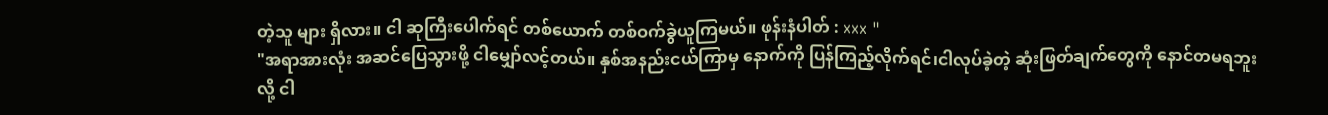တဲ့သူ များ ရှိလား။ ငါ ဆုကြီးပေါက်ရင် တစ်ယောက် တစ်ဝက်ခွဲယူကြမယ်။ ဖုန်းနံပါတ် : xxx "
"အရာအားလုံး အဆင်ပြေသွားဖို့ ငါမျှော်လင့်တယ်။ နှစ်အနည်းငယ်ကြာမှ နောက်ကို ပြန်ကြည့်လိုက်ရင်၊ငါလုပ်ခဲ့တဲ့ ဆုံးဖြတ်ချက်တွေကို နောင်တမရဘူးလို့ ငါ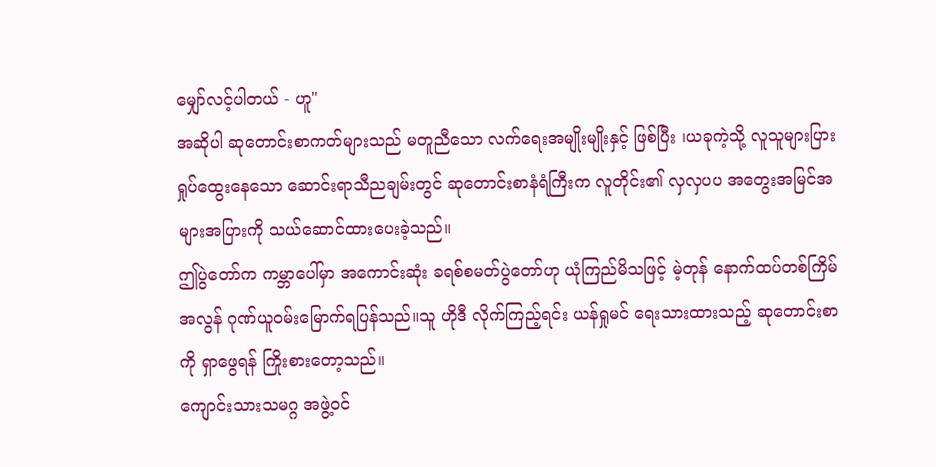မျှော်လင့်ပါတယ် - ဟူ"
အဆိုပါ ဆုတောင်းစာကတ်များသည် မတူညီသော လက်ရေးအမျိုးမျိုးနှင့် ဖြစ်ပြီး ၊ယခုကဲ့သို့ လူသူများပြား ရှုပ်ထွေးနေသော ဆောင်းရာသီညချမ်းတွင် ဆုတောင်းစာနံရံကြီးက လူတိုင်း၏ လှလှပပ အတွေးအမြင်အများအပြားကို သယ်ဆောင်ထားပေးခဲ့သည်။
ဤပွဲတော်က ကမ္ဘာပေါ်မှာ အကောင်းဆုံး ခရစ်စမတ်ပွဲတော်ဟု ယုံကြည်မိသဖြင့် မဲ့တုန် နောက်ထပ်တစ်ကြိမ် အလွန် ဂုဏ်ယူဝမ်းမြောက်ရပြန်သည်။သူ ဟိုဒီ လိုက်ကြည့်ရင်း ယန်ရှုမင် ရေးသားထားသည့် ဆုတောင်းစာကို ရှာဖွေရန် ကြိုးစားတော့သည်။
ကျောင်းသားသမဂ္ဂ အဖွဲ့ဝင်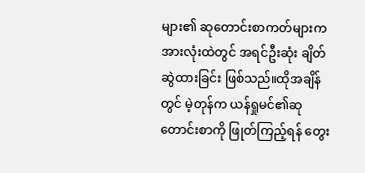များ၏ ဆုတောင်းစာကတ်များက အားလုံးထဲတွင် အရင်ဦးဆုံး ချိတ်ဆွဲထားခြင်း ဖြစ်သည်။ထိုအချိန်တွင် မဲ့တုန်က ယန်ရှုမင်၏ဆုတောင်းစာကို ဖြုတ်ကြည့်ရန် တွေး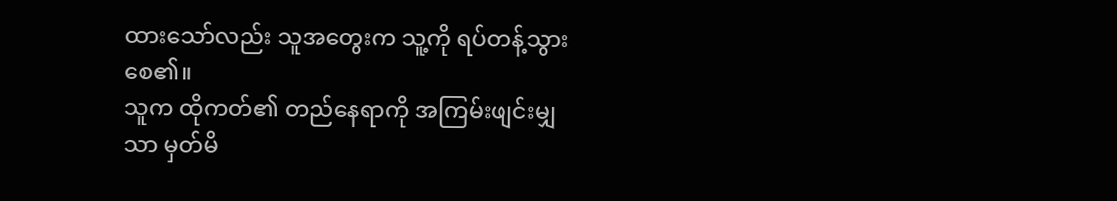ထားသော်လည်း သူအတွေးက သူ့ကို ရပ်တန့်သွားစေ၏။
သူက ထိုကတ်၏ တည်နေရာကို အကြမ်းဖျင်းမျှသာ မှတ်မိ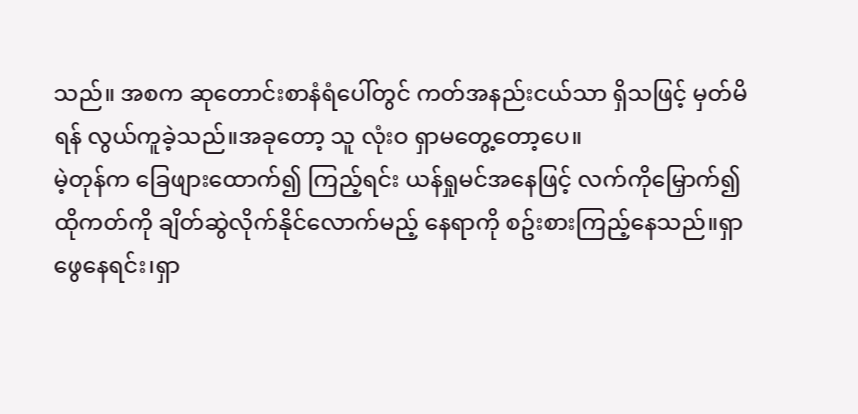သည်။ အစက ဆုတောင်းစာနံရံပေါ်တွင် ကတ်အနည်းငယ်သာ ရှိသဖြင့် မှတ်မိရန် လွယ်ကူခဲ့သည်။အခုတော့ သူ လုံးဝ ရှာမတွေ့တော့ပေ။
မဲ့တုန်က ခြေဖျားထောက်၍ ကြည့်ရင်း ယန်ရှုမင်အနေဖြင့် လက်ကိုမြှောက်၍ ထိုကတ်ကို ချိတ်ဆွဲလိုက်နိုင်လောက်မည့် နေရာကို စဥ်းစားကြည့်နေသည်။ရှာဖွေနေရင်း၊ရှာ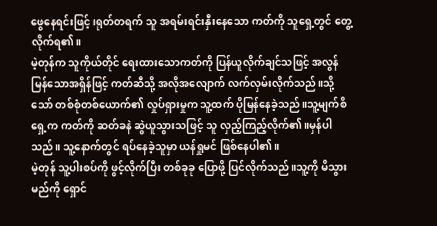ဖွေနေရင်းဖြင့် ၊ရုတ်တရက် သူ အရမ်းရင်းနှီးနေသော ကတ်ကို သူရှေ့တွင် တွေ့လိုက်ရ၏။
မဲ့တုန်က သူကိုယ်တိုင် ရေးထားသောကတ်ကို ပြန်ယူလိုက်ချင်သဖြင့် အလွန်မြန်သောအရှိန်ဖြင့် ကတ်ဆီသို့ အလိုအလျောက် လက်လှမ်းလိုက်သည်။သို့သော် တစ်စုံတစ်ယောက်၏ လှုပ်ရှားမှုက သူ့ထက် ပိုမြန်နေခဲ့သည်။သူ့မျက်စိရှေ့က ကတ်ကို ဆတ်ခနဲ ဆွဲယူသွားသဖြင့် သူ လှည့်ကြည့်လိုက်၏။မှန်ပါသည်။ သူ့နောက်တွင် ရပ်နေခဲ့သူမှာ ယန်ရှုမင် ဖြစ်နေပါ၏။
မဲ့တုန် သူ့ပါးစပ်ကို ဖွင့်လိုက်ပြီး တစ်ခုခု ပြောဖို့ ပြင်လိုက်သည်။သူ့ကို မိသွားမည်ကို ရှောင်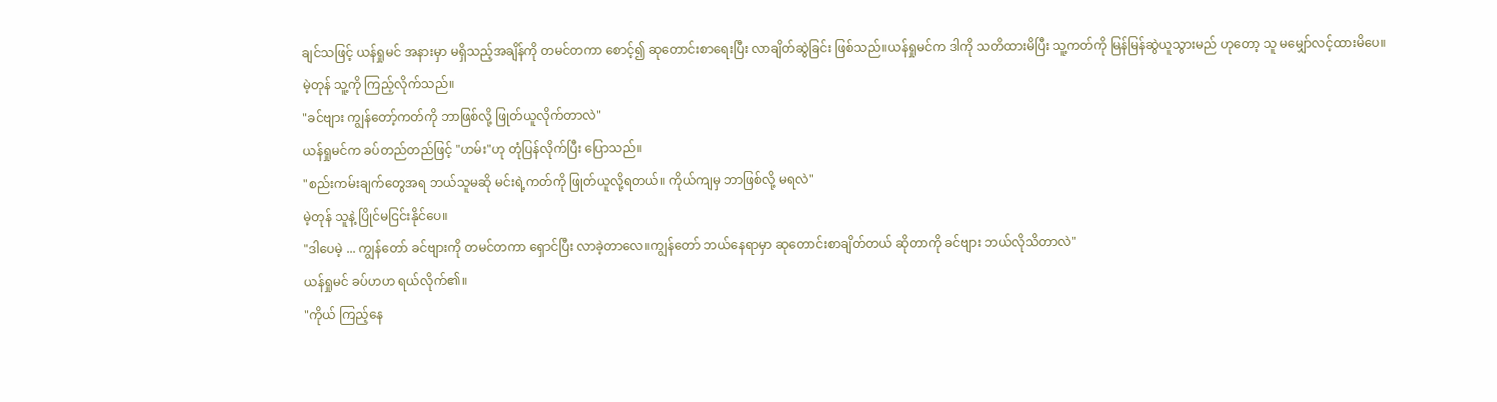ချင်သဖြင့် ယန်ရှုမင် အနားမှာ မရှိသည့်အချိန်ကို တမင်တကာ စောင့်၍ ဆုတောင်းစာရေးပြီး လာချိတ်ဆွဲခြင်း ဖြစ်သည်။ယန်ရှုမင်က ဒါကို သတိထားမိပြီး သူ့ကတ်ကို မြန်မြန်ဆွဲယူသွားမည် ဟုတော့ သူ မမျှော်လင့်ထားမိပေ။
မဲ့တုန် သူ့ကို ကြည့်လိုက်သည်။
"ခင်ဗျား ကျွန်တော့်ကတ်ကို ဘာဖြစ်လို့ ဖြုတ်ယူလိုက်တာလဲ"
ယန်ရှုမင်က ခပ်တည်တည်ဖြင့် "ဟမ်း"ဟု တုံပြန်လိုက်ပြီး ပြောသည်။
"စည်းကမ်းချက်တွေအရ ဘယ်သူမဆို မင်းရဲ့ကတ်ကို ဖြုတ်ယူလို့ရတယ်။ ကိုယ်ကျမှ ဘာဖြစ်လို့ မရလဲ"
မဲ့တုန် သူနဲ့ ပြိုင်မငြင်းနိုင်ပေ။
"ဒါပေမဲ့ ... ကျွန်တော် ခင်ဗျားကို တမင်တကာ ရှောင်ပြီး လာခဲ့တာလေ။ကျွန်တော် ဘယ်နေရာမှာ ဆုတောင်းစာချိတ်တယ် ဆိုတာကို ခင်ဗျား ဘယ်လိုသိတာလဲ"
ယန်ရှုမင် ခပ်ဟဟ ရယ်လိုက်၏။
"ကိုယ် ကြည့်နေ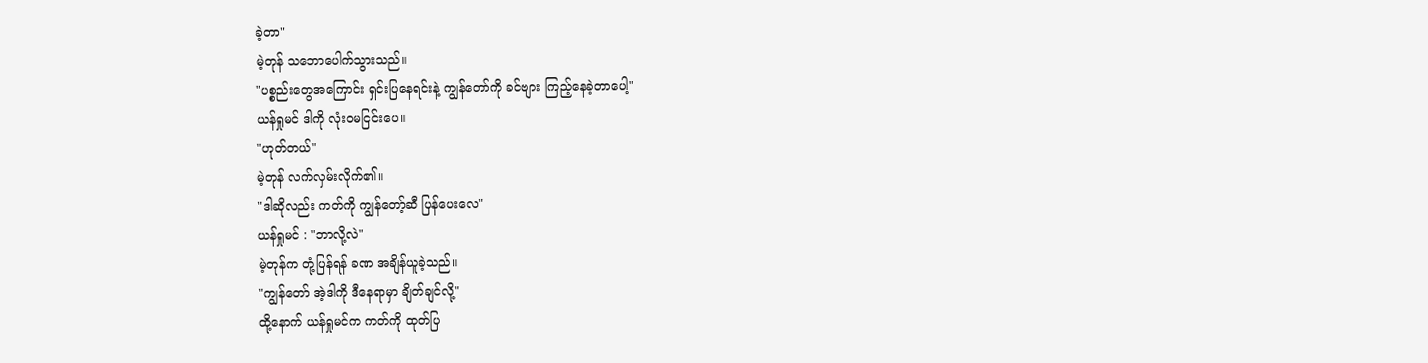ခဲ့တာ"
မဲ့တုန် သဘောပေါက်သွားသည်။
"ပစ္စည်းတွေအကြောင်း ရှင်းပြနေရင်းနဲ့ ကျွန်တော်ကို ခင်ဗျား ကြည့်နေခဲ့တာပေါ့"
ယန်ရှုမင် ဒါကို လုံးဝမငြင်းပေ။
"ဟုတ်တယ်"
မဲ့တုန် လက်လှမ်းလိုက်၏။
"ဒါဆိုလည်း ကတ်ကို ကျွန်တော့်ဆီ ပြန်ပေးလေ"
ယန်ရှုမင် : "ဘာလို့လဲ"
မဲ့တုန်က တုံ့ပြန်ရန် ခဏ အချိန်ယူခဲ့သည်။
"ကျွန်တော် အဲ့ဒါကို ဒီနေရာမှာ ချိတ်ချင်လို့"
ထို့နောက် ယန်ရှုမင်က ကတ်ကို ထုတ်ပြ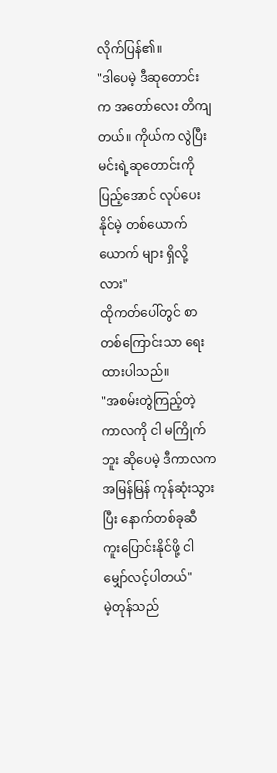လိုက်ပြန်၏။
"ဒါပေမဲ့ ဒီဆုတောင်းက အတော်လေး တိကျတယ်။ ကိုယ်က လွဲပြီး မင်းရဲ့ဆုတောင်းကို ပြည့်အောင် လုပ်ပေးနိုင်မဲ့ တစ်ယောက်ယောက် များ ရှိလို့လား"
ထိုကတ်ပေါ်တွင် စာတစ်ကြောင်းသာ ရေးထားပါသည်။
"အစမ်းတွဲကြည့်တဲ့ ကာလကို ငါ မကြိုက်ဘူး ဆိုပေမဲ့ ဒီကာလက အမြန်မြန် ကုန်ဆုံးသွားပြီး နောက်တစ်ခုဆီ ကူးပြောင်းနိုင်ဖို့ ငါ မျှော်လင့်ပါတယ်"
မဲ့တုန်သည်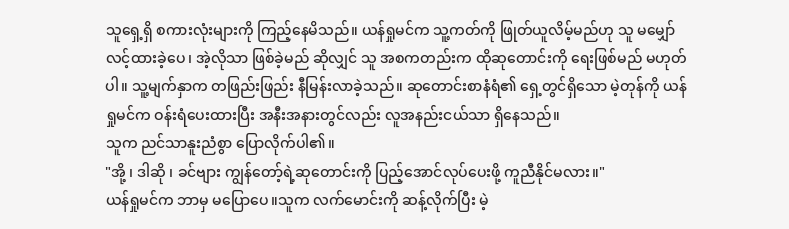သူရှေ့ရှိ စကားလုံးများကို ကြည့်နေမိသည်။ ယန်ရှုမင်က သူ့ကတ်ကို ဖြုတ်ယူလိမ့်မည်ဟု သူ မမျှော်လင့်ထားခဲ့ပေ၊ အဲ့လိုသာ ဖြစ်ခဲ့မည် ဆိုလျှင် သူ အစကတည်းက ထိုဆုတောင်းကို ရေးဖြစ်မည် မဟုတ်ပါ။ သူ့မျက်နှာက တဖြည်းဖြည်း နီမြန်းလာခဲ့သည်။ ဆုတောင်းစာနံရံ၏ ရှေ့တွင်ရှိသော မဲ့တုန်ကို ယန်ရှုမင်က ဝန်းရံပေးထားပြီး အနီးအနားတွင်လည်း လူအနည်းငယ်သာ ရှိနေသည်။
သူက ညင်သာနူးညံစွာ ပြောလိုက်ပါ၏။
"အို့ ၊ ဒါဆို ၊ ခင်ဗျား ကျွန်တော့်ရဲ့ဆုတောင်းကို ပြည့်အောင်လုပ်ပေးဖို့ ကူညီနိုင်မလား။"
ယန်ရှုမင်က ဘာမှ မပြောပေ။သူက လက်မောင်းကို ဆန့်လိုက်ပြီး မဲ့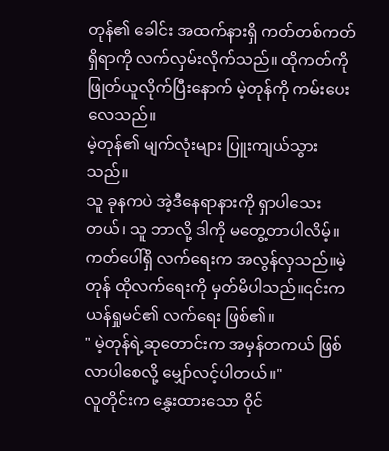တုန်၏ ခေါင်း အထက်နားရှိ ကတ်တစ်ကတ်ရှိရာကို လက်လှမ်းလိုက်သည်။ ထိုကတ်ကို ဖြုတ်ယူလိုက်ပြီးနောက် မဲ့တုန်ကို ကမ်းပေးလေသည်။
မဲ့တုန်၏ မျက်လုံးများ ပြူးကျယ်သွားသည်။
သူ ခုနကပဲ အဲ့ဒီနေရာနားကို ရှာပါသေးတယ်၊ သူ ဘာလို့ ဒါကို မတွေ့တာပါလိမ့်။
ကတ်ပေါ်ရှိ လက်ရေးက အလွန်လှသည်။မဲ့တုန် ထိုလက်ရေးကို မှတ်မိပါသည်။၎င်းက ယန်ရှုမင်၏ လက်ရေး ဖြစ်၏။
" မဲ့တုန်ရဲ့ဆုတောင်းက အမှန်တကယ် ဖြစ်လာပါစေလို့ မျှော်လင့်ပါတယ်။"
လူတိုင်းက နွှေးထားသော ဝိုင်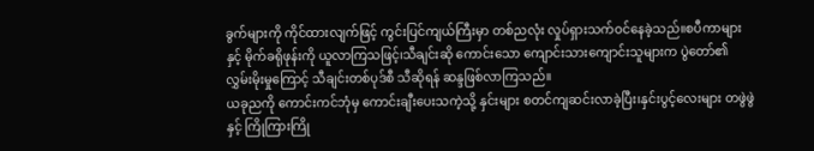ခွက်များကို ကိုင်ထားလျက်ဖြင့် ကွင်းပြင်ကျယ်ကြီးမှာ တစ်ညလုံး လှုပ်ရှားသက်ဝင်နေခဲ့သည်။စပီကာများနှင့် မိုက်ခရိုဖုန်းကို ယူလာကြသဖြင့်၊သီချင်းဆို ကောင်းသော ကျောင်းသားကျောင်းသူများက ပွဲတော်၏ လွှမ်းမိုးမှုကြောင့် သီချင်းတစ်ပုဒ်စီ သီဆိုရန် ဆန္ဒဖြစ်လာကြသည်။
ယခုညကို ကောင်းကင်ဘုံမှ ကောင်းချီးပေးသကဲ့သို့ နှင်းများ စတင်ကျဆင်းလာခဲ့ပြီး၊နှင်းပွင့်လေးများ တဖွဲဖွဲနှင့် ကြိုကြားကြို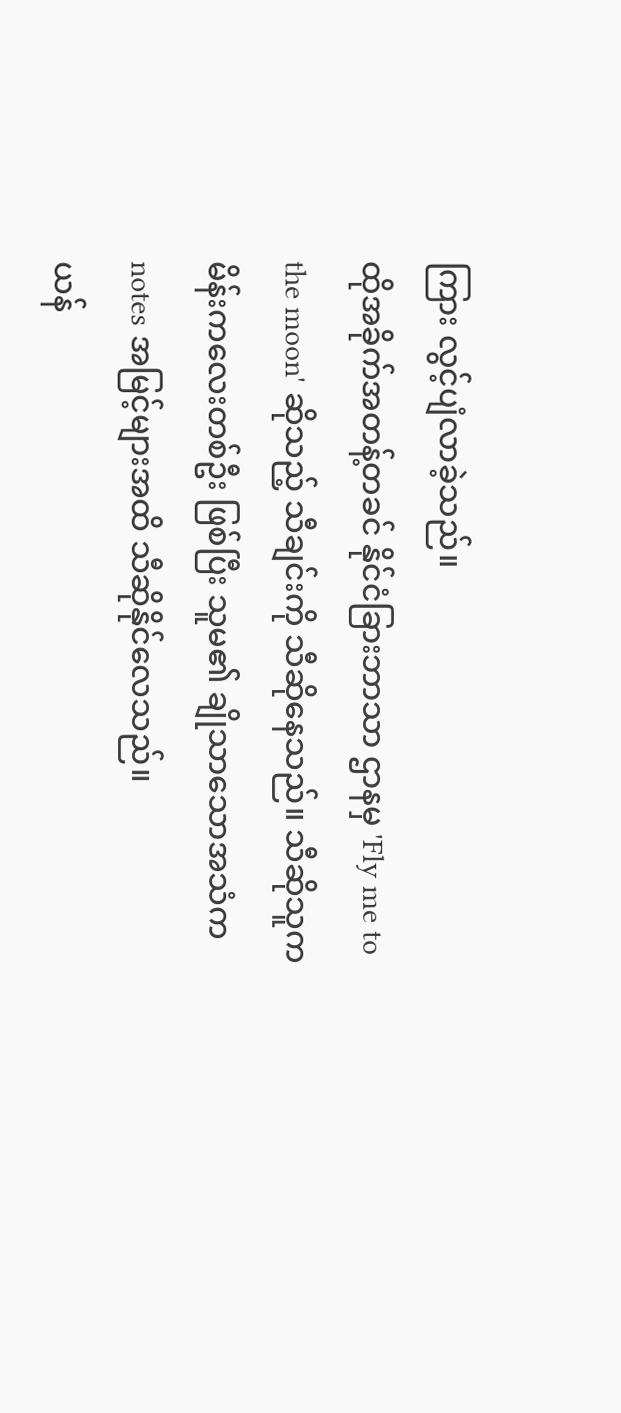ကြား လွင့်ပျံလာခဲ့သည်။
ထိုအခိုက်အတန့်တခင် နိုင်ငံခြားဘာသာ ဌာနမှ 'Fly me to the moon' ဆိုသည့် သီချင်းကို သီဆိုနေသည်။ သီဆိုသူက မိန်းကလေးတစ်ဦး ဖြစ်ပြီး သူမ၏ ချိုသာသောအသံက notes အမြင့်များအထိ သီဆိုနိုင်လေသည်။
ယန်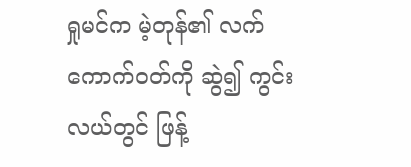ရှုမင်က မဲ့တုန်၏ လက်ကောက်ဝတ်ကို ဆွဲ၍ ကွင်းလယ်တွင် ဖြန့်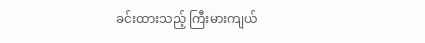ခင်းထားသည့် ကြီးမားကျယ်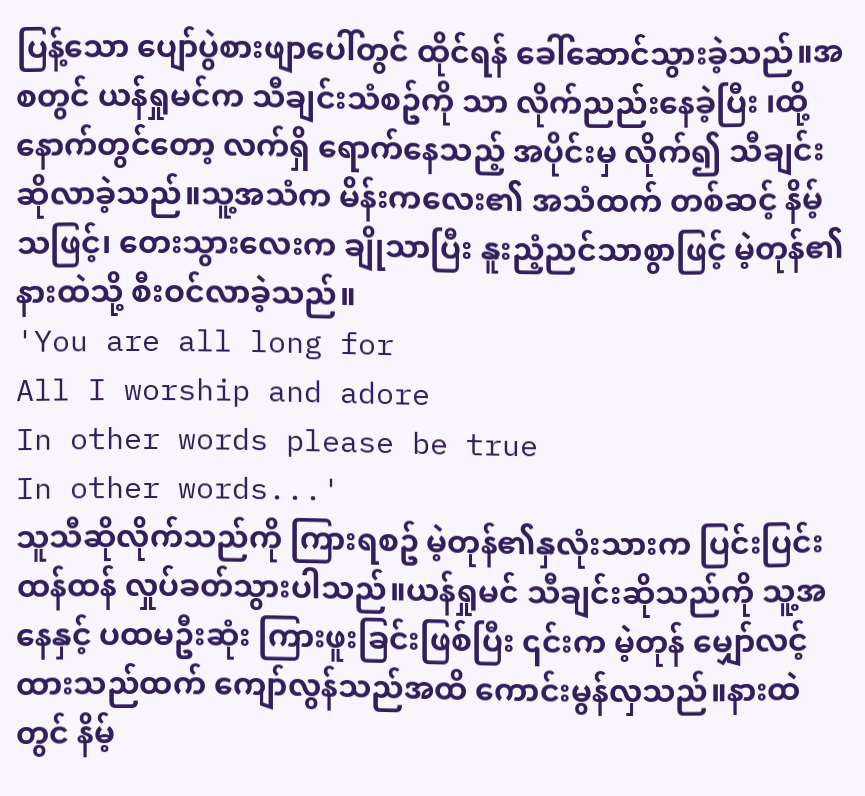ပြန့်သော ပျော်ပွဲစားဖျာပေါ်တွင် ထိုင်ရန် ခေါ်ဆောင်သွားခဲ့သည်။အစတွင် ယန်ရှုမင်က သီချင်းသံစဥ်ကို သာ လိုက်ညည်းနေခဲ့ပြီး ၊ထို့နောက်တွင်တော့ လက်ရှိ ရောက်နေသည့် အပိုင်းမှ လိုက်၍ သီချင်းဆိုလာခဲ့သည်။သူ့အသံက မိန်းကလေး၏ အသံထက် တစ်ဆင့် နိမ့်သဖြင့်၊ တေးသွားလေးက ချိုသာပြီး နူးညံ့ညင်သာစွာဖြင့် မဲ့တုန်၏ နားထဲသို့ စီးဝင်လာခဲ့သည်။
'You are all long for
All I worship and adore
In other words please be true
In other words...'
သူသီဆိုလိုက်သည်ကို ကြားရစဥ် မဲ့တုန်၏နှလုံးသားက ပြင်းပြင်းထန်ထန် လှုပ်ခတ်သွားပါသည်။ယန်ရှုမင် သီချင်းဆိုသည်ကို သူ့အနေနှင့် ပထမဦးဆုံး ကြားဖူးခြင်းဖြစ်ပြီး ၎င်းက မဲ့တုန် မျှော်လင့်ထားသည်ထက် ကျော်လွန်သည်အထိ ကောင်းမွန်လှသည်။နားထဲတွင် နိမ့်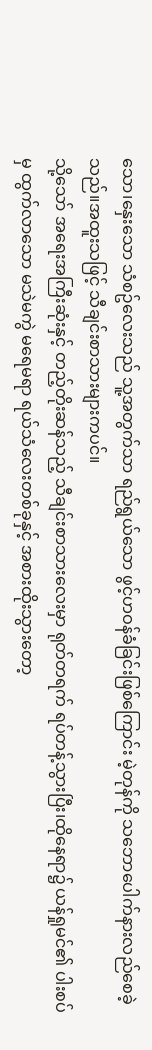သော၊နှေးသော သံစဥ်လေးသည် သူ့အတွက်သာ ရည်ရွယ်သော ဖွင့်ဟဝန်ခံခြင်းဖြစ်ကြောင်း မဲ့တုန်ကို သဘောပေါက်နားလည်စေခဲ့သည်။အထူးသဖြင့် သီချင်းစာသားများကပင်။
သို့သော် အရေးအကြီးဆုံးနှင့် တည့်တိုးဆန်သည့် သီချင်းစာသားလေးမှာ ရုတ်တရက် ရပ်တန့်သွားပြီး၊ထိုနေရာ၌ ယန်ရှုမင်၏ ပါးစပ်မှ ထွက်လာသော မသဲမကွဲ မရေမရာ ရယ်သံလေးတစ်ခုနှင့် အစားထိုးသွားတော့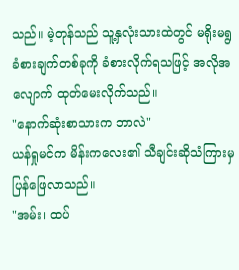သည်။ မဲ့တုန်သည် သူ့နှလုံးသားထဲတွင် မရိုးမရွ ခံစားချက်တစ်ခုကို ခံစားလိုက်ရသဖြင့် အလိုအလျောက် ထုတ်မေးလိုက်သည်။
"နောက်ဆုံးစာသားက ဘာလဲ"
ယန်ရှုမင်က မိန်းကလေး၏ သီချင်းဆိုသံကြားမှ ပြန်ဖြေလာသည်။
"အမ်း၊ ထပ်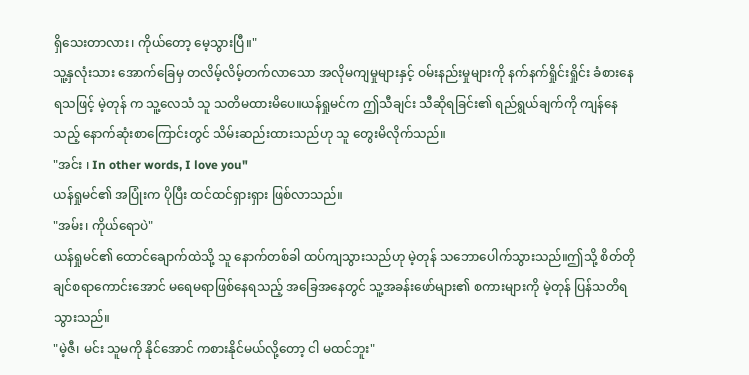ရှိသေးတာလား၊ ကိုယ်တော့ မေ့သွားပြီ။"
သူ့နှလုံးသား အောက်ခြေမှ တလိမ့်လိမ့်တက်လာသော အလိုမကျမှုများနှင့် ဝမ်းနည်းမှုများကို နက်နက်ရှိုင်းရှိုင်း ခံစားနေရသဖြင့် မဲ့တုန် က သူ့လေသံ သူ သတိမထားမိပေ။ယန်ရှုမင်က ဤသီချင်း သီဆိုရခြင်း၏ ရည်ရွယ်ချက်ကို ကျန်နေသည့် နောက်ဆုံးစာကြောင်းတွင် သိမ်းဆည်းထားသည်ဟု သူ တွေးမိလိုက်သည်။
"အင်း ၊ In other words, I love you"
ယန်ရှုမင်၏ အပြုံးက ပိုပြီး ထင်ထင်ရှားရှား ဖြစ်လာသည်။
"အမ်း၊ ကိုယ်ရောပဲ"
ယန်ရှုမင်၏ ထောင်ချောက်ထဲသို့ သူ နောက်တစ်ခါ ထပ်ကျသွားသည်ဟု မဲ့တုန် သဘောပေါက်သွားသည်။ဤသို့ စိတ်တိုချင်စရာကောင်းအောင် မရေမရာဖြစ်နေရသည့် အခြေအနေတွင် သူ့အခန်းဖော်များ၏ စကားများကို မဲ့တုန် ပြန်သတိရသွားသည်။
"မဲ့ဇီ၊ မင်း သူမကို နိုင်အောင် ကစားနိုင်မယ်လို့တော့ ငါ မထင်ဘူး"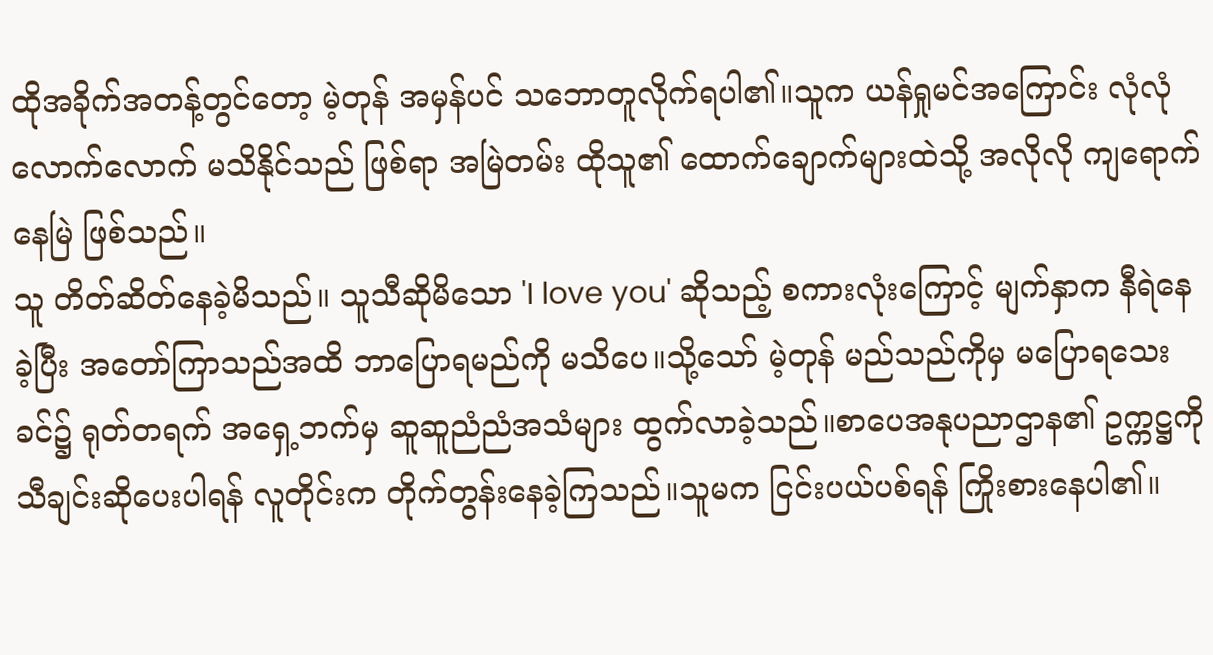ထိုအခိုက်အတန့်တွင်တော့ မဲ့တုန် အမှန်ပင် သဘောတူလိုက်ရပါ၏။သူက ယန်ရှုမင်အကြောင်း လုံလုံလောက်လောက် မသိနိုင်သည် ဖြစ်ရာ အမြဲတမ်း ထိုသူ၏ ထောက်ချောက်များထဲသို့ အလိုလို ကျရောက်နေမြဲ ဖြစ်သည်။
သူ တိတ်ဆိတ်နေခဲ့မိသည်။ သူသီဆိုမိသော 'I love you' ဆိုသည့် စကားလုံးကြောင့် မျက်နှာက နီရဲနေခဲ့ပြီး အတော်ကြာသည်အထိ ဘာပြောရမည်ကို မသိပေ။သို့သော် မဲ့တုန် မည်သည်ကိုမှ မပြောရသေးခင်၌ ရုတ်တရက် အရှေ့ဘက်မှ ဆူဆူညံညံအသံများ ထွက်လာခဲ့သည်။စာပေအနုပညာဌာန၏ ဥက္ကဋ္ဌကို သီချင်းဆိုပေးပါရန် လူတိုင်းက တိုက်တွန်းနေခဲ့ကြသည်။သူမက ငြင်းပယ်ပစ်ရန် ကြိုးစားနေပါ၏။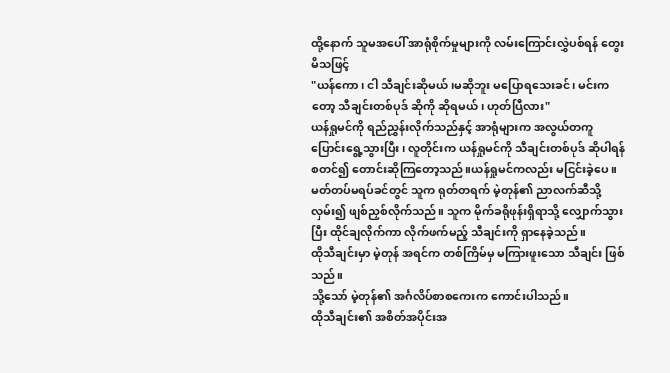ထို့နောက် သူမအပေါ် အာရုံစိုက်မှုများကို လမ်းကြောင်းလွှဲပစ်ရန် တွေးမိသဖြင့်
"ယန်ကော၊ ငါ သီချင်းဆိုမယ်၊မဆိုဘူး မပြောရသေးခင်၊ မင်းကတော့ သီချင်းတစ်ပုဒ် ဆိုကို ဆိုရမယ်၊ ဟုတ်ပြီလား"
ယန်ရှုမင်ကို ရည်ညွှန်းလိုက်သည်နှင့် အာရုံများက အလွယ်တကူ ပြောင်းရွေ့သွားပြီး၊ လူတိုင်းက ယန်ရှုမင်ကို သီချင်းတစ်ပုဒ် ဆိုပါရန် စတင်၍ တောင်းဆိုကြတော့သည်။ယန်ရှုမင်ကလည်း မငြင်းခဲ့ပေ။မတ်တပ်မရပ်ခင်တွင် သူက ရုတ်တရက် မဲ့တုန်၏ ညာလက်ဆီသို့ လှမ်း၍ ဖျစ်ညှစ်လိုက်သည်။ သူက မိုက်ခရိုဖုန်းရှိရာသို့ လျှောက်သွားပြီး ထိုင်ချလိုက်ကာ လိုက်ဖက်မည့် သီချင်းကို ရှာနေခဲ့သည်။
ထိုသီချင်းမှာ မဲ့တုန် အရင်က တစ်ကြိမ်မှ မကြားဖူးသော သီချင်း ဖြစ်သည်။
သို့သော် မဲ့တုန်၏ အင်္ဂလိပ်စာစကေးက ကောင်းပါသည်။
ထိုသီချင်း၏ အစိတ်အပိုင်းအ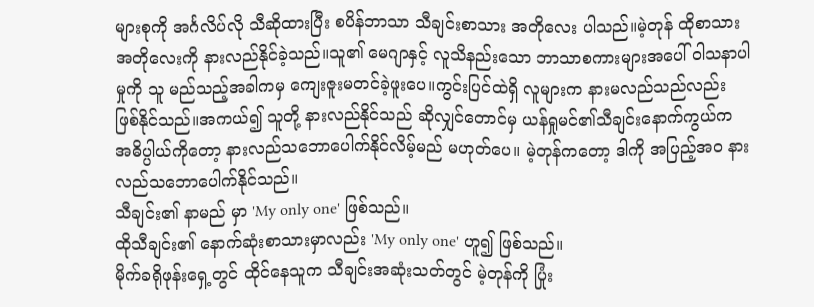များစုကို အင်္ဂလိပ်လို သီဆိုထားပြီး စပိန်ဘာသာ သီချင်းစာသား အတိုလေး ပါသည်။မဲ့တုန် ထိုစာသားအတိုလေးကို နားလည်နိုင်ခဲ့သည်။သူ၏ မေဂျာနှင့် လူသိနည်းသော ဘာသာစကားများအပေါ် ဝါသနာပါမှုကို သူ မည်သည့်အခါကမှ ကျေးဇူးမတင်ခဲ့ဖူးပေ။ကွင်းပြင်ထဲရှိ လူများက နားမလည်သည်လည်း ဖြစ်နိုင်သည်။အကယ်၍ သူတို့ နားလည်နိုင်သည် ဆိုလျှင်တောင်မှ ယန်ရှုမင်၏သီချင်းနောက်ကွယ်က အဓိပ္ပါယ်ကိုတော့ နားလည်သဘောပေါက်နိုင်လိမ့်မည် မဟုတ်ပေ။ မဲ့တုန်ကတော့ ဒါကို အပြည့်အဝ နားလည်သဘောပေါက်နိုင်သည်။
သီချင်း၏ နာမည် မှာ 'My only one' ဖြစ်သည်။
ထိုသီချင်း၏ နောက်ဆုံးစာသားမှာလည်း 'My only one' ဟူ၍ ဖြစ်သည်။
မိုက်ခရိုဖုန်းရှေ့တွင် ထိုင်နေသူက သီချင်းအဆုံးသတ်တွင် မဲ့တုန်ကို ပြုံး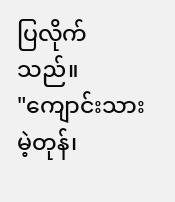ပြလိုက်သည်။
"ကျောင်းသား မဲ့တုန်၊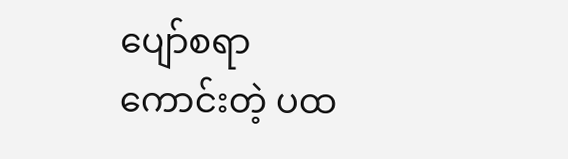ပျော်စရာကောင်းတဲ့ ပထ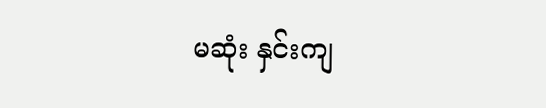မဆုံး နှင်းကျ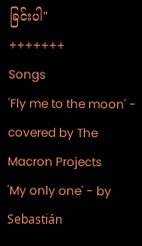ခြင်းပါ"
+++++++
Songs
'Fly me to the moon' - covered by The Macron Projects
'My only one' - by Sebastián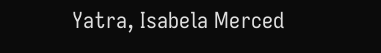Yatra, Isabela Merced